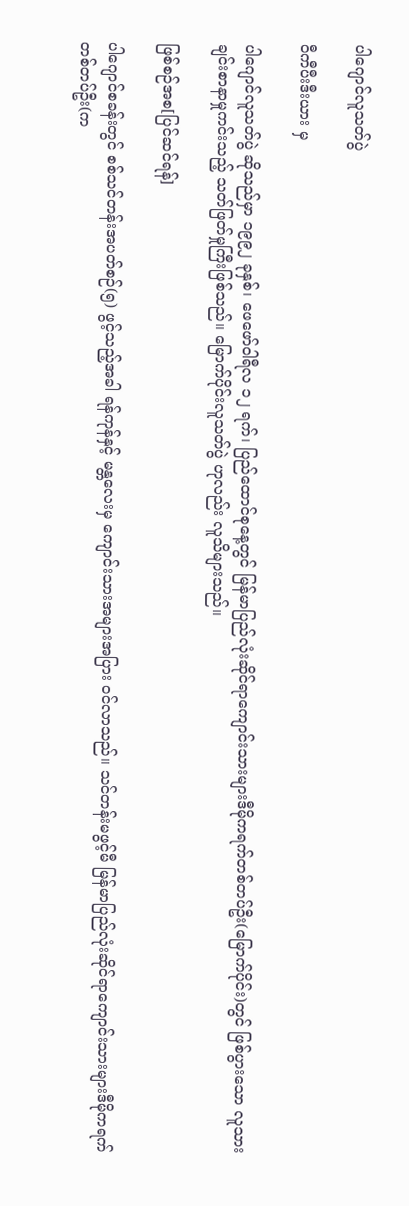ပါဂျောင်လူသတ်ပွဲ

ဝီကီပီးဒီးယား မှ

ပါဂျောင်လူသတ်ပွဲ ဆိုသည်မှာ ၁၉၉၂ ခုနှစ်၊ ဖေဖော်ဝါရီလ ၁၂ ရက်၊ ပြည်ထောင်စုနေ့တွင် မြန်မာပြည်လုံးဆိုင်ရာကျောင်းသားများဒီမိုကရက်တစ်တပ်ဦး(မြောက်ပိုင်း)တွင် ဖြစ်ပွားသော လူသားချင်းစာနာမှုကင်းသည့် သတ်ဖြတ်မှုကြီးဖြစ်သည်။ မြောက်ပိုင်းလူသတ်ပွဲ ဟုလည်း လူသိများသည်။

ဖြစ်စဉ်အစ[ပြင်ဆင်ရန်]

ပါဂျောင်စခန်းတွင် စစ်သင်တန်းအပတ်စဉ်(၅) ဖွင့်သည့်အခါ ရန်ကုန်နှင့် မန္တလေးမှ ကျောင်းသားအများအပြား ဝင်လာသည်။ သင်တန်းမဖွင့်မီ မြန်မာပြည်လုံးဆိုင်ရာကျောင်းသားများဒီမိုကရက်တစ်တပ်ဦး(က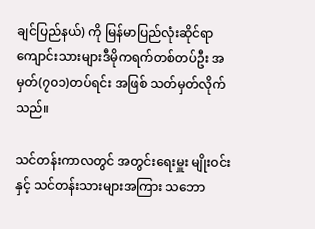ချင်ပြည်နယ်) ကို မြန်မာပြည်လုံးဆိုင်ရာကျောင်းသားများဒီမိုကရက်တစ်တပ်ဦး အမှတ်(၇၀၁)တပ်ရင်း အဖြစ် သတ်မှတ်လိုက်သည်။

သင်တန်းကာလတွင် အတွင်းရေးမှူး မျိုးဝင်းနှင့် သင်တန်းသားများအကြား သဘော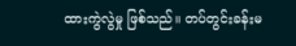ထားကွဲလွဲမှု ဖြစ်သည်။ တပ်တွင်းခန်းမ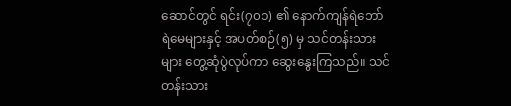ဆောင်တွင် ရင်း(၇၀၁) ၏ နောက်ကျန်ရဲဘော်ရဲမေများနှင့် အပတ်စဉ်(၅) မှ သင်တန်းသားများ တွေ့ဆုံပွဲလုပ်ကာ ဆွေးနွေးကြသည်။ သင်တန်းသား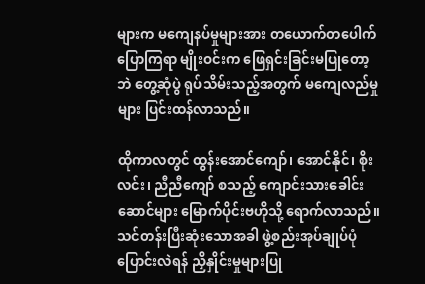များက မကျေနပ်မှုများအား တယောက်တပေါက်ပြောကြရာ မျိုးဝင်းက ဖြေရှင်းခြင်းမပြုတော့ဘဲ တွေ့ဆုံပွဲ ရုပ်သိမ်းသည့်အတွက် မကျေလည်မှုများ ပြင်းထန်လာသည်။

ထိုကာလတွင် ထွန်းအောင်ကျော်၊ အောင်နိုင်၊ စိုးလင်း၊ ညီညီကျော် စသည့် ကျောင်းသားခေါင်းဆောင်များ မြောက်ပိုင်းဗဟိုသို့ ရောက်လာသည်။ သင်တန်းပြီးဆုံးသောအခါ ဖွဲ့စည်းအုပ်ချုပ်ပုံပြောင်းလဲရန် ညှိနှိုင်းမှုများပြု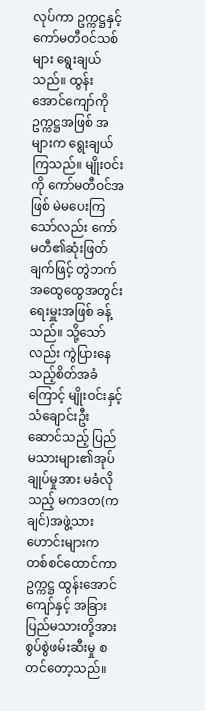လုပ်ကာ ဥက္ကဋ္ဌနှင့် ကော်မတီဝင်သစ်များ ရွေးချယ်သည်။ ထွန်းအောင်ကျော်ကို ဥက္ကဋ္ဌအဖြစ် အများက ရွေးချယ်ကြသည်။ မျိုးဝင်းကို ကော်မတီဝင်အဖြစ် မဲမပေးကြသော်လည်း ကော်မတီ၏ဆုံးဖြတ်ချက်ဖြင့် တွဲဘက်အထွေထွေအတွင်းရေးမှူးအဖြစ် ခန့်သည်။ သို့သော်လည်း ကွဲပြားနေသည့်စိတ်အခံကြောင့် မျိုးဝင်းနှင့် သံချောင်းဦးဆောင်သည့် ပြည်မသားများ၏အုပ်ချုပ်မှုအား မခံလိုသည့် မကဒတ(ကချင်)အဖွဲ့သားဟောင်းများက တစ်စင်ထောင်ကာ ဥက္ကဋ္ဌ ထွန်းအောင်ကျော်နှင့် အခြားပြည်မသားတို့အား စွပ်စွဲဖမ်းဆီးမှု စတင်တော့သည်။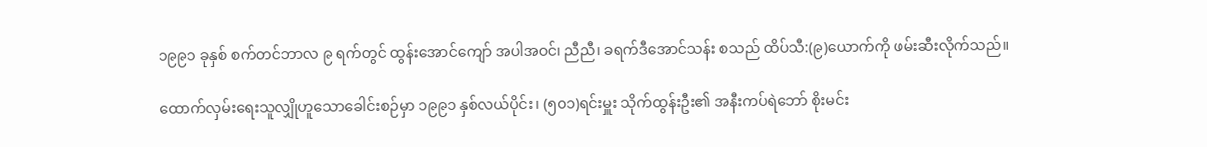၁၉၉၁ ခုနှစ် စက်တင်ဘာလ ၉ ရက်တွင် ထွန်းအောင်ကျော် အပါအဝင်၊ ညီညီ၊ ခရက်ဒီအောင်သန်း စသည် ထိပ်သီ:(၉)ယောက်ကို ဖမ်းဆီးလိုက်သည်။

ထောက်လှမ်းရေးသူလျှိုဟူသောခေါင်းစဉ်မှာ ၁၉၉၁ နှစ်လယ်ပိုင်း၊ (၅၀၁)ရင်းမှူး သိုက်ထွန်းဦး၏ အနီးကပ်ရဲဘော် စိုးမင်း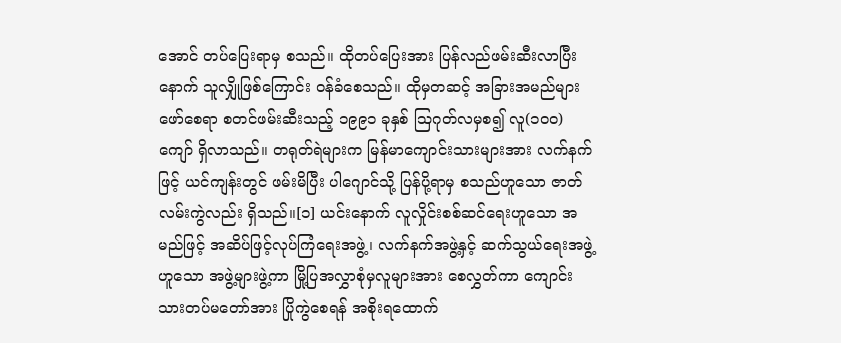အောင် တပ်ပြေးရာမှ စသည်။ ထိုတပ်ပြေးအား ပြန်လည်ဖမ်းဆီးလာပြီးနောက် သူလျှိုဖြစ်ကြောင်း ဝန်ခံစေသည်။ ထိုမှတဆင့် အခြားအမည်များဖော်စေရာ စတင်ဖမ်းဆီးသည့် ၁၉၉၁ ခုနှစ် ဩဂုတ်လမှစ၍ လူ(၁၀၀)ကျော် ရှိလာသည်။ တရုတ်ရဲများက မြန်မာကျောင်းသားများအား လက်နက်ဖြင့် ယင်ကျန်းတွင် ဖမ်းမိပြီး ပါဂျောင်သို့ ပြန်ပို့ရာမှ စသည်ဟူသော ဇာတ်လမ်းကွဲလည်း ရှိသည်။[၁] ယင်းနောက် လူလှိုင်းစစ်ဆင်ရေးဟူသော အမည်ဖြင့် အဆိပ်ဖြင့်လုပ်ကြံရေးအဖွဲ့၊ လက်နက်အဖွဲ့နှင့် ဆက်သွယ်ရေးအဖွဲ့ဟူသော အဖွဲ့များဖွဲ့ကာ မြို့ပြအလွှာစုံမှလူများအား စေလွှတ်ကာ ကျောင်းသားတပ်မတော်အား ပြိုကွဲစေရန် အစိုးရထောက်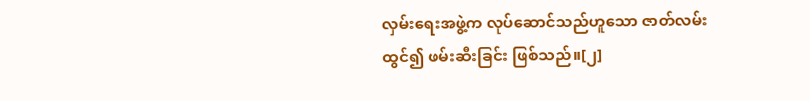လှမ်းရေးအဖွဲ့က လုပ်ဆောင်သည်ဟူသော ဇာတ်လမ်းထွင်၍ ဖမ်းဆီးခြင်း ဖြစ်သည်။[၂]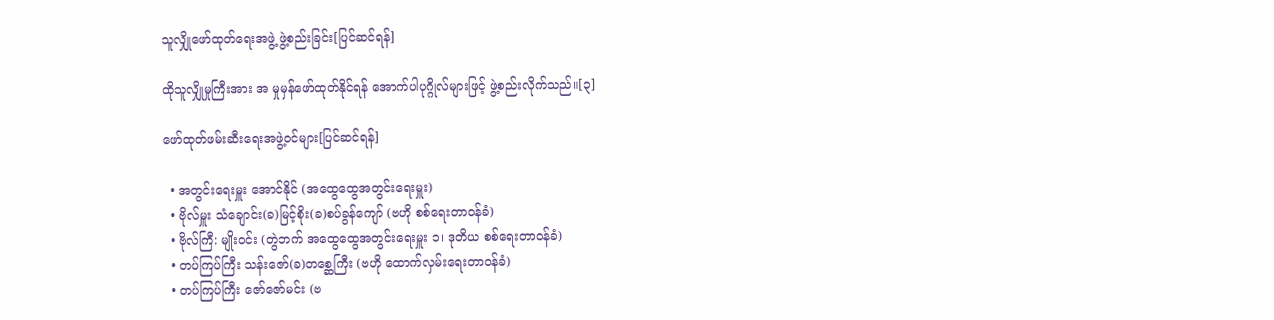သူလျှိုဖော်ထုတ်ရေးအဖွဲ့ ဖွဲ့စည်းခြင်း[ပြင်ဆင်ရန်]

ထိုသူလျှိုမှုကြီးအား အ မှုမှန်ဖော်ထုတ်နိုင်ရန် အောက်ပါပုဂ္ဂိုလ်များဖြင့် ဖွဲ့စည်းလိုက်သည်။[၃]

ဖော်ထုတ်ဖမ်းဆီးရေးအဖွဲ့ဝင်များ[ပြင်ဆင်ရန်]

  • အတွင်းရေးမှူး အောင်နိုင် (အထွေထွေအတွင်းရေးမှူး)
  • ဗိုလ်မှူး သံချောင်း(ခ)မြင့်စိုး(ခ)စပ်ခွန်ကျော် (ဗဟို စစ်ရေးတာဝန်ခံ)
  • ဗိုလ်ကြီ: မျိုးဝင်း (တွဲဘက် အထွေထွေအတွင်းရေးမှူး ၁၊ ဒုတိယ စစ်ရေးတာဝန်ခံ)
  • တပ်ကြပ်ကြီး သန်းဇော်(ခ)တစ္ဆေကြီး (ဗဟို ထောက်လှမ်းရေးတာဝန်ခံ)
  • တပ်ကြပ်ကြီး ဇော်ဇော်မင်း (ဗ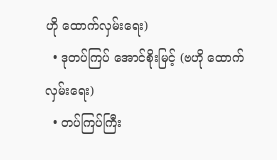ဟို ထောက်လှမ်းရေး)
  • ဒုတပ်ကြပ် အောင်စိုးမြင့် (ဗဟို ထောက်လှမ်းရေး)
  • တပ်ကြပ်ကြီး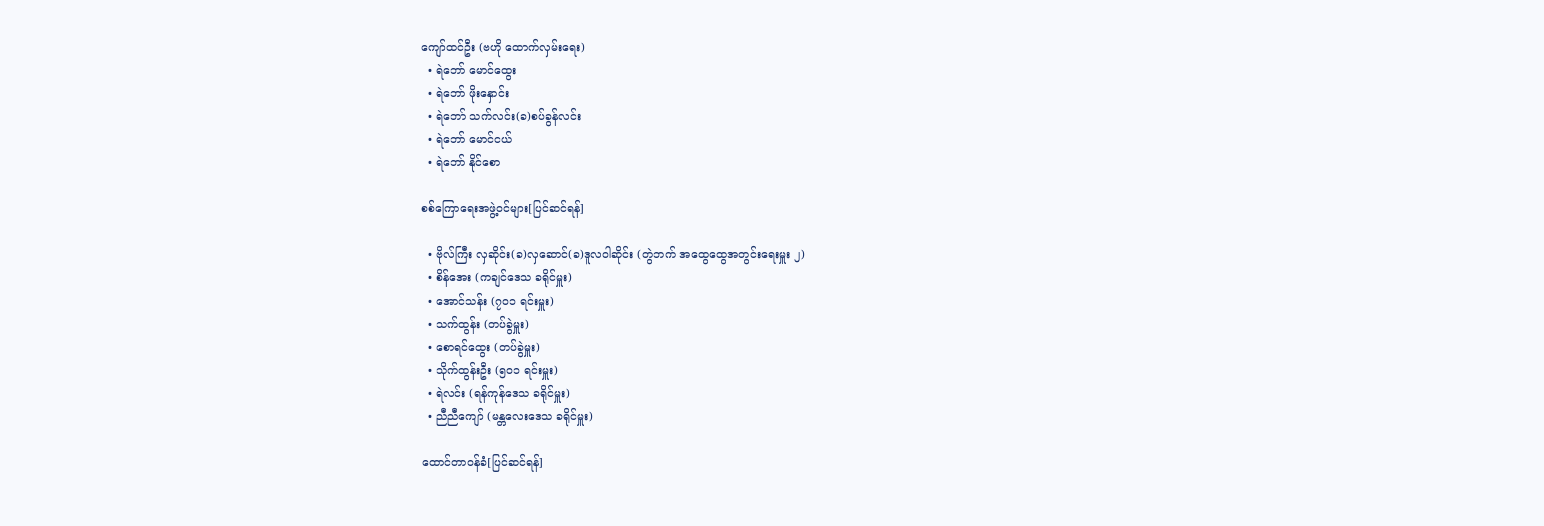ကျော်ထင်ဦး (ဗဟို ထောက်လှမ်းရေး)
  • ရဲဘော် မောင်ထွေး
  • ရဲဘော် ဖိုးနှောင်း
  • ရဲဘော် သက်လင်း(ခ)စပ်ခွန်လင်း
  • ရဲဘော် မောင်ငယ်
  • ရဲဘော် နိုင်စော

စစ်ကြောရေးအဖွဲ့ဝင်များ[ပြင်ဆင်ရန်]

  • ဗိုလ်ကြီး လှဆိုင်း(ခ)လှဆောင်(ခ)ဒူလဝါဆိုင်း (တွဲဘက် အထွေထွေအတွင်းရေးမှူး ၂)
  • စိန်အေး (ကချင်ဒေသ ခရိုင်မှူး)
  • အောင်သန်း (၇၀၁ ရင်းမှူး)
  • သက်ထွန်း (တပ်ခွဲမှူး)
  • စောရင်ထွေး (တပ်ခွဲမှူး)
  • သိုက်ထွန်းဦး (၅၀၁ ရင်းမှူး)
  • ရဲလင်း (ရန်ကုန်ဒေသ ခရိုင်မှူး)
  • ညီညီကျော် (မန္တလေးဒေသ ခရိုင်မှူး)

ထောင်တာဝန်ခံ[ပြင်ဆင်ရန်]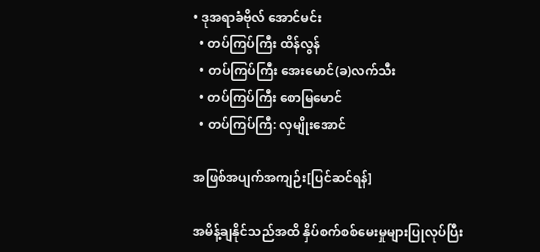• ဒုအရာခံဗိုလ် အောင်မင်း
  • တပ်ကြပ်ကြီး ထိန်လွန်
  • တပ်ကြပ်ကြီး အေးမောင်(ခ)လက်သီး
  • တပ်ကြပ်ကြီး စောမြမောင်
  • တပ်ကြပ်ကြီ: လှမျိုးအောင်

အဖြစ်အပျက်အကျဉ်း[ပြင်ဆင်ရန်]

အမိန့်ချနိုင်သည်အထိ နှိပ်စက်စစ်မေးမှုများပြုလုပ်ပြီး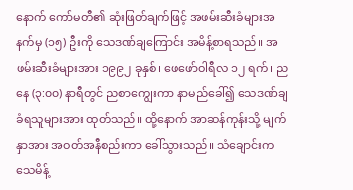နောက် ကော်မတီ၏ ဆုံးဖြတ်ချက်ဖြင့် အဖမ်းဆီးခံများအနက်မှ (၁၅) ဦးကို သေဒဏ်ချကြောင်း အမိန့်စာရသည်။ အဖမ်းဆီးခံများအား ၁၉၉၂ ခုနှစ်၊ ဖေဖော်ဝါရီလ ၁၂ ရက်၊ ညနေ (၃:၀၀) နာရီတွင် ညစာကျွေးကာ နာမည်ခေါ်၍ သေဒဏ်ချခံရသူများအား ထုတ်သည်။ ထို့နောက် အာဆန်ကုန်းသို့ မျက်နှာအား အဝတ်အနီစည်းကာ ခေါ်သွားသည်။ သံချောင်းက သေမိန့်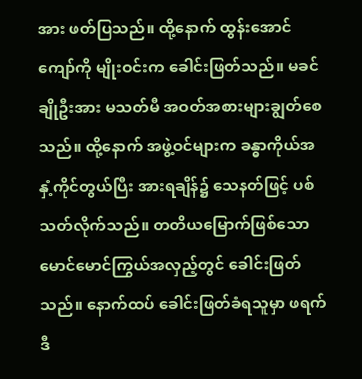အား ဖတ်ပြသည်။ ထို့နောက် ထွန်းအောင်ကျော်ကို မျိုးဝင်းက ခေါင်းဖြတ်သည်။ မခင်ချိုဦးအား မသတ်မီ အဝတ်အစားများချွတ်စေသည်။ ထို့နောက် အဖွဲ့ဝင်များက ခန္ဓာကိုယ်အနှံ့ကိုင်တွယ်ပြီး အားရချိန်၌ သေနတ်ဖြင့် ပစ်သတ်လိုက်သည်။ တတိယမြောက်ဖြစ်သော မောင်မောင်ကြွယ်အလှည့်တွင် ခေါင်းဖြတ်သည်။ နောက်ထပ် ခေါင်းဖြတ်ခံရသူမှာ ဖရက်ဒီ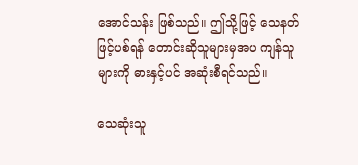အောင်သန်း ဖြစ်သည်။ ဤသို့ဖြင့် သေနတ်ဖြင့်ပစ်ရန် တောင်းဆိုသူများမှအပ ကျန်သူများကို ဓားနှင့်ပင် အဆုံးစီရင်သည်။

သေဆုံးသူ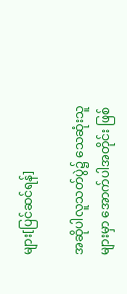များ[ပြင်ဆင်ရန်]

အဆိုပါလူသတ်ပွဲ၌ သေဆုံးသူများမှာ အောက်ပါအတိုင်း ဖြစ်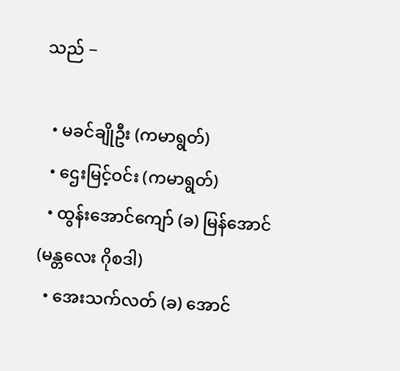သည် −

  • မခင်ချိုဦး (ကမာရွတ်)
  • ဌေးမြင့်ဝင်း (ကမာရွတ်)
  • ထွန်းအောင်ကျော် (ခ) မြန်အောင် (မန္တလေး ဂိုစဒါ)
  • အေးသက်လတ် (ခ) အောင်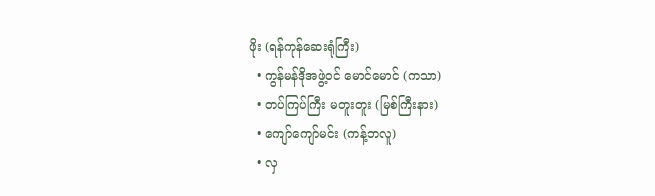ဖိုး (ရန်ကုန်ဆေးရုံကြီး)
  • ကွန်မန်ဒိုအဖွဲ့ဝင် မောင်မောင် (ကသာ)
  • တပ်ကြပ်ကြီး မတူးတူး (မြစ်ကြီးနား)
  • ကျော်ကျော်မင်း (ကန့်ဘလူ)
  • လှ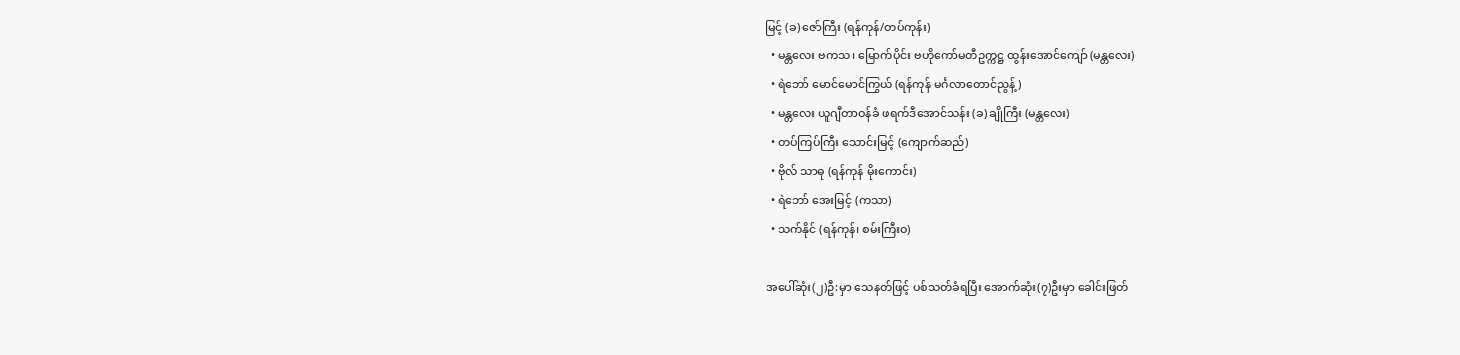မြင့် (ခ) ဇော်ကြီး (ရန်ကုန်/တပ်ကုန်း)
  • မန္တလေး ဗကသ၊ မြောက်ပိုင်း ဗဟိုကော်မတီဥက္ကဋ္ဌ ထွန်းအောင်ကျော် (မန္တလေး)
  • ရဲဘော် မောင်မောင်ကြွယ် (ရန်ကုန် မင်္ဂလာတောင်ညွန့်)
  • မန္တလေး ယူဂျီတာဝန်ခံ ဖရက်ဒီအောင်သန်း (ခ) ချိုကြီး (မန္တလေး)
  • တပ်ကြပ်ကြီး သောင်းမြင့် (ကျောက်ဆည်)
  • ဗိုလ် သာဓု (ရန်ကုန် မိုးကောင်း)
  • ရဲဘော် အေးမြင့် (ကသာ)
  • သက်နိုင် (ရန်ကုန်၊ စမ်းကြီးဝ)

အပေါ်ဆုံး(၂)ဦ:မှာ သေနတ်ဖြင့် ပစ်သတ်ခံရပြီး အောက်ဆုံး(၇)ဦးမှာ ခေါင်းဖြတ်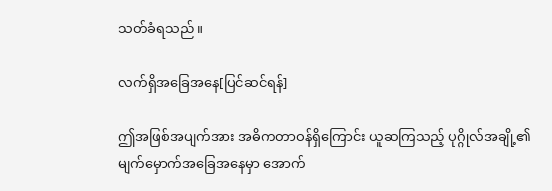သတ်ခံရသည်။

လက်ရှိအခြေအနေ[ပြင်ဆင်ရန်]

ဤအဖြစ်အပျက်အား အဓိကတာဝန်ရှိကြောင်း ယူဆကြသည့် ပုဂ္ဂိုလ်အချို့၏ မျက်မှောက်အခြေအနေမှာ အောက်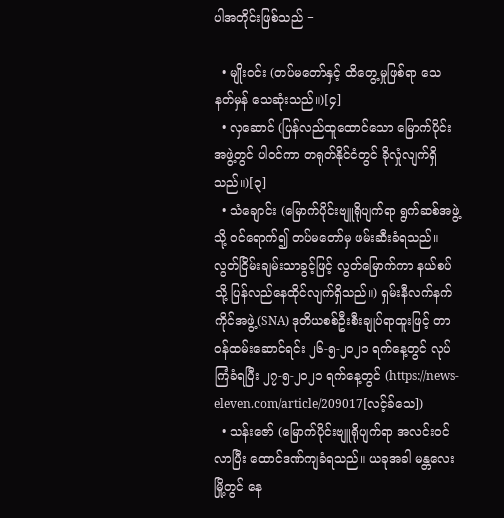ပါအတိုင်းဖြစ်သည် −

  • မျိုးဝင်း (တပ်မတော်နှင့် ထိတွေ့မှုဖြစ်ရာ သေနတ်မှန် သေဆုံးသည်။)[၄]
  • လှဆောင် (ပြန်လည်ထူထောင်သော မြောက်ပိုင်းအဖွဲ့တွင် ပါဝင်ကာ တရုတ်နိုင်ငံတွင် ခိုလှုံလျက်ရှိသည်။)[၃]
  • သံချောင်း (မြောက်ပိုင်းဗျူရိုပျက်ရာ ရွက်ဆစ်အဖွဲ့သို့ ဝင်ရောက်၍ တပ်မတော်မှ ဖမ်းဆီးခံရသည်။ လွတ်ငြိမ်းချမ်းသာခွင့်ဖြင့် လွတ်မြောက်ကာ နယ်စပ်သို့ ပြန်လည်နေထိုင်လျက်ရှိသည်။) ရှမ်းနီလက်နက်ကိုင်အဖွဲ့(SNA) ဒုတိယစစ်ဦးစီးချုပ်ရာထူးဖြင့် တာဝန်ထမ်းဆောင်ရင်း ၂၆-၅-၂၀၂၁ ရက်နေ့တွင် လုပ်ကြံခံရပြီး ၂၇-၅-၂၀၂၁ ရက်နေ့တွင် (https://news-eleven.com/article/209017[လင့်ခ်သေ])
  • သန်းဇော် (မြောက်ပိုင်းဗျူရိုပျက်ရာ အလင်းဝင်လာပြီး ထောင်ဒဏ်ကျခံရသည်။ ယခုအခါ မန္တလေးမြို့တွင် နေ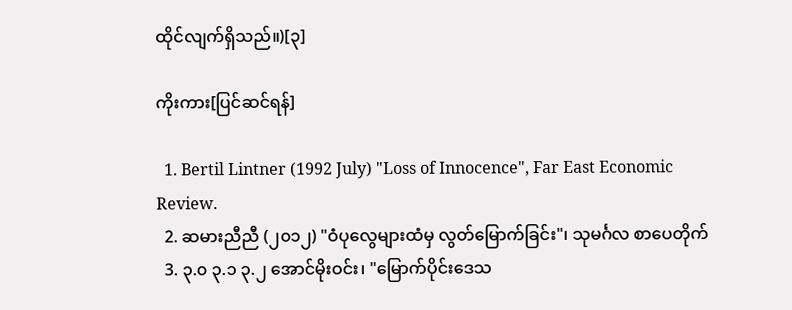ထိုင်လျက်ရှိသည်။)[၃]

ကိုးကား[ပြင်ဆင်ရန်]

  1. Bertil Lintner (1992 July) "Loss of Innocence", Far East Economic Review.
  2. ဆမားညီညီ (၂၀၁၂) "ဝံပုလွေများထံမှ လွတ်မြောက်ခြင်း"၊ သုမင်္ဂလ စာပေတိုက်
  3. ၃.၀ ၃.၁ ၃.၂ အောင်မိုးဝင်း၊ "မြောက်ပိုင်းဒေသ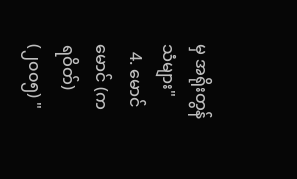မှ အရိုးတွန်သံများ"
  4. မောင်မောင် (ကရဝိတ်) (၂၀၀၅) "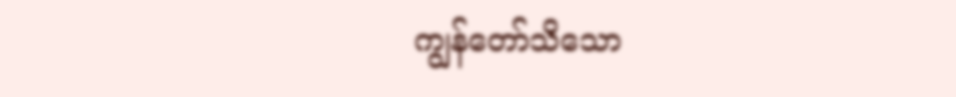ကျွန်တော်သိသော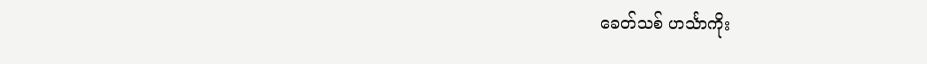ခေတ်သစ် ဟင်္သာကိုး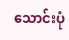သောင်းပုံ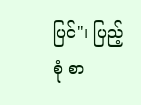ပြင်"၊ ပြည့်စုံ စာ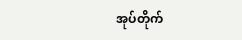အုပ်တိုက်